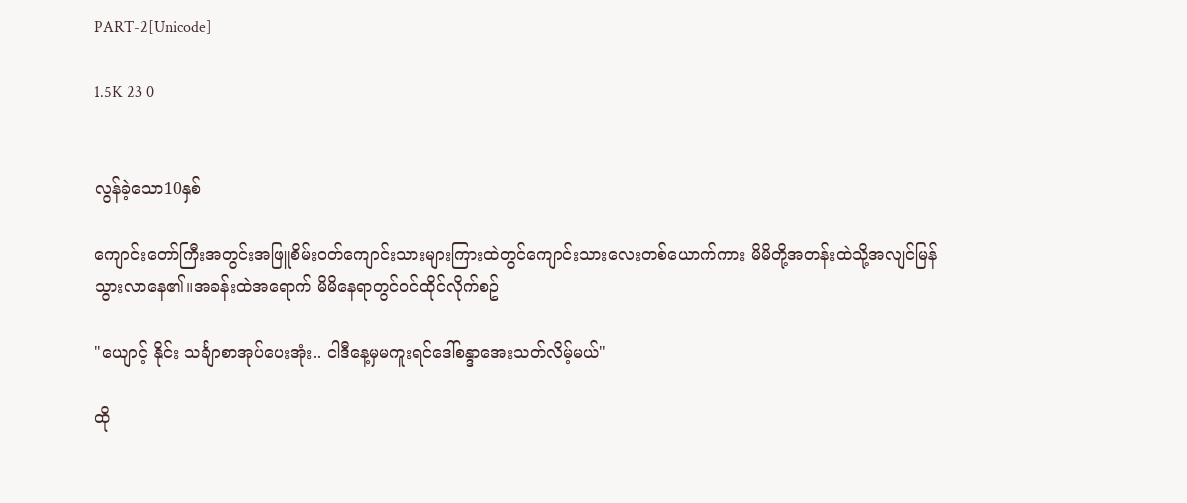PART-2[Unicode]

1.5K 23 0


လွန်ခဲ့သော10နှစ်

ကျောင်းတော်ကြီးအတွင်းအဖြူစိမ်းဝတ်ကျောင်းသားများကြားထဲတွင်ကျောင်းသားလေးတစ်ယောက်ကား မိမိတို့အတန်းထဲသို့အလျင်မြန်သွားလာနေ၏။အခန်းထဲအရောက် မိမိနေရာတွင်ဝင်ထိုင်လိုက်စဥ်

"ယျောင့် နိုင်း သင်္ချာစာအုပ်ပေးအုံး.. ငါဒီနေ့မှမကူးရင်ဒေါ်စန္ဒာအေးသတ်လိမ့်မယ်"

ထို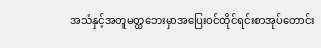အသံနှင့်အတူမတ္ထဘေးမှာအပြေးဝင်ထိုင်ရင်းစာအုပ်တောင်း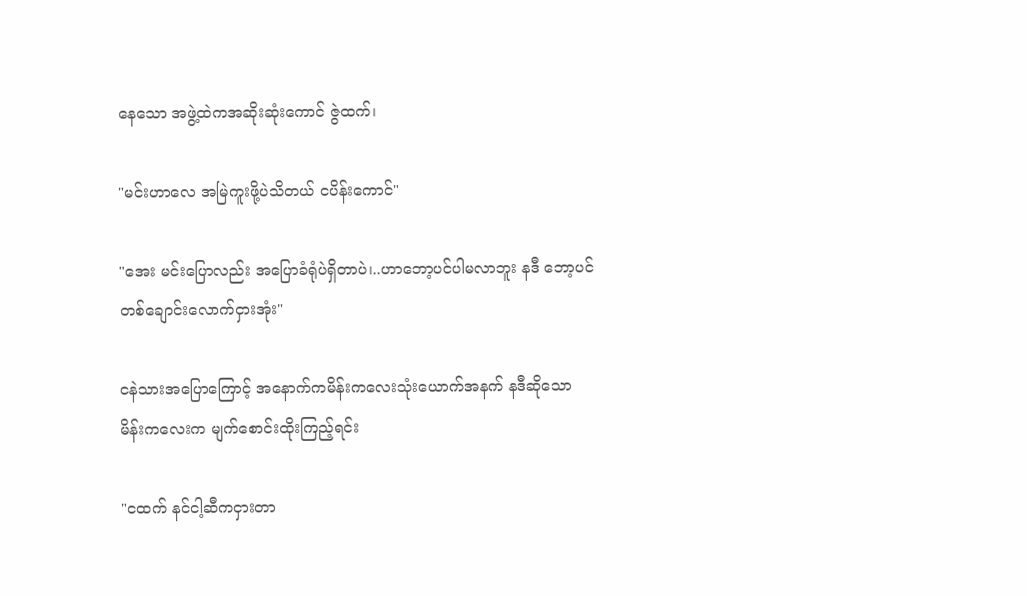နေသော အဖွဲ့ထဲကအဆိုးဆုံးကောင် ဇွဲထက်၊

"မင်းဟာလေ အမြဲကူးဖို့ပဲသိတယ် ငပိန်းကောင်"

"အေး မင်းပြောလည်း အပြောခံရုံပဲရှိတာပဲ၊..ဟာဘော့ပင်ပါမလာဘူး နဒီ ဘော့ပင်တစ်ချောင်းလောက်ငှားအုံး"

ငနဲသားအပြောကြောင့် အနောက်ကမိန်းကလေးသုံးယောက်အနက် နဒီဆိုသော မိန်းကလေးက မျက်စောင်းထိုးကြည့်ရင်း

"ငထက် နင်ငါ့ဆီကငှားတာ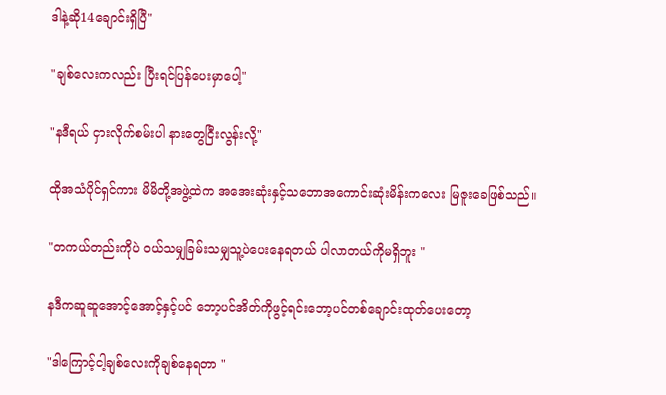ဒါနဲ့ဆို14ချောင်းရှိပြီ"

"ချစ်လေးကလည်း ပြီးရင်ပြန်ပေးမှာပေါ့"

"နဒီရယ် ငှားလိုက်စမ်းပါ နားတွေငြီးလွန်းလို့"

ထိုအသံပိုင်ရှင်ကား မိမိတို့အဖွဲ့ထဲက အအေးဆုံးနှင့်သဘောအကောင်းဆုံးမိန်းကလေး မြဇူးခေဖြစ်သည်။

"တကယ်တည်းကိုပဲ ဝယ်သမျှခြမ်းသမျှသူ့ပဲပေးနေရတယ် ပါလာတယ်ကိုမရှိဘူး "

နဒီကဆူဆူအောင့်အောင့်နှင့်ပင် ဘော့ပင်အိတ်ကိုဖွင့်ရင်းဘော့ပင်တစ်ချောင်းထုတ်ပေးတော့

"ဒါကြောင့်ငါ့ချစ်လေးကိုချစ်နေရတာ "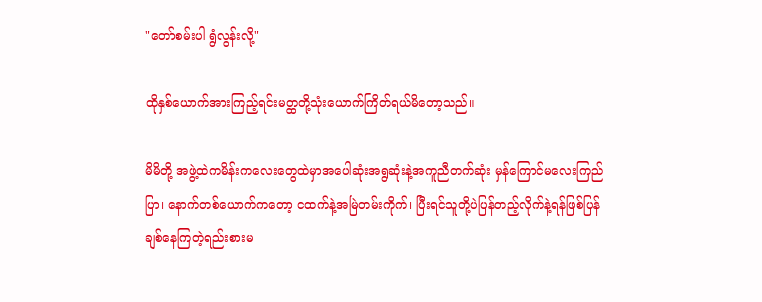"တော်စမ်းပါ ရွံလွန်းလို့"

ထိုနှစ်ယောက်အားကြည့်ရင်းမတ္ထတို့သုံးယောက်ကြိတ်ရယ်မိတော့သည်။

မိမိတို့ အဖွဲ့ထဲကမိန်းကလေးတွေထဲမှာအပေါဆုံးအရွဆုံးနဲ့အကူညီတက်ဆုံး မှန်ကြောင်မလေးကြည်ပြာ၊ နောက်တစ်ယောက်ကတော့ ငထက်နဲ့အမြဲတမ်းကိုက်၊ ပြီးရင်သူတို့ပဲပြန်တည့်လိုက်နဲ့ရန်ဖြစ်ပြန်ချစ်နေကြတဲ့ရည်းစားမ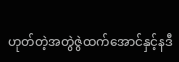ဟုတ်တဲ့အတွဲဇွဲထက်အောင်နှင့်နဒီ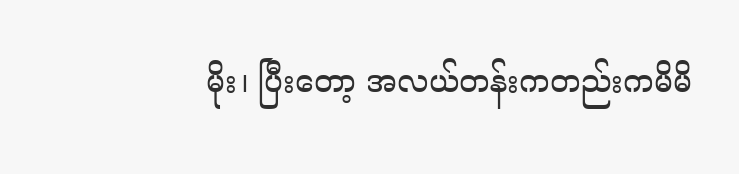မိုး၊ ပြီးတော့ အလယ်တန်းကတည်းကမိမိ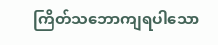ကြိတ်သဘောကျရပါသော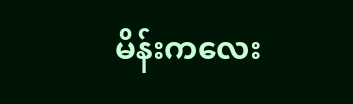မိန်းကလေး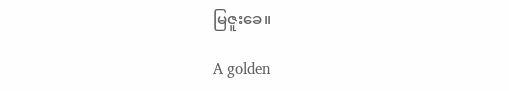မြဇူးခေ။

A golden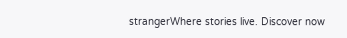strangerWhere stories live. Discover now